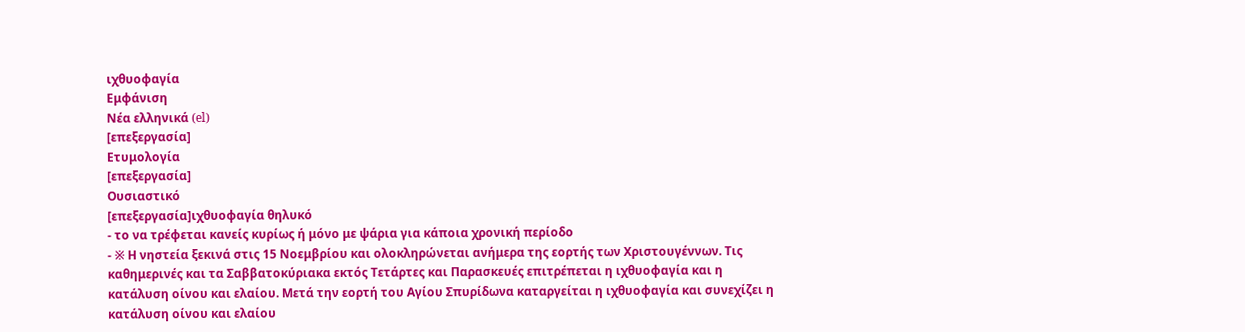ιχθυοφαγία
Εμφάνιση
Νέα ελληνικά (el)
[επεξεργασία]
Ετυμολογία
[επεξεργασία]
Ουσιαστικό
[επεξεργασία]ιχθυοφαγία θηλυκό
- το να τρέφεται κανείς κυρίως ή μόνο με ψάρια για κάποια χρονική περίοδο
- ※ Η νηστεία ξεκινά στις 15 Νοεμβρίου και ολοκληρώνεται ανήμερα της εορτής των Χριστουγέννων. Τις καθημερινές και τα Σαββατοκύριακα εκτός Τετάρτες και Παρασκευές επιτρέπεται η ιχθυοφαγία και η κατάλυση οίνου και ελαίου. Μετά την εορτή του Αγίου Σπυρίδωνα καταργείται η ιχθυοφαγία και συνεχίζει η κατάλυση οίνου και ελαίου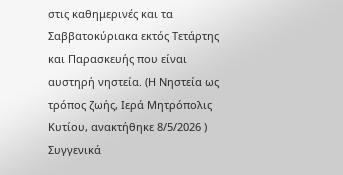στις καθημερινές και τα Σαββατοκύριακα εκτός Τετάρτης και Παρασκευής που είναι αυστηρή νηστεία. (Η Νηστεία ως τρόπος ζωής, Ιερά Μητρόπολις Κυτίου, ανακτήθηκε 8/5/2026 )
Συγγενικά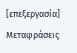[επεξεργασία]
Μεταφράσεις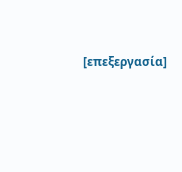[επεξεργασία]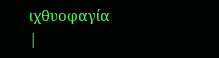ιχθυοφαγία
|